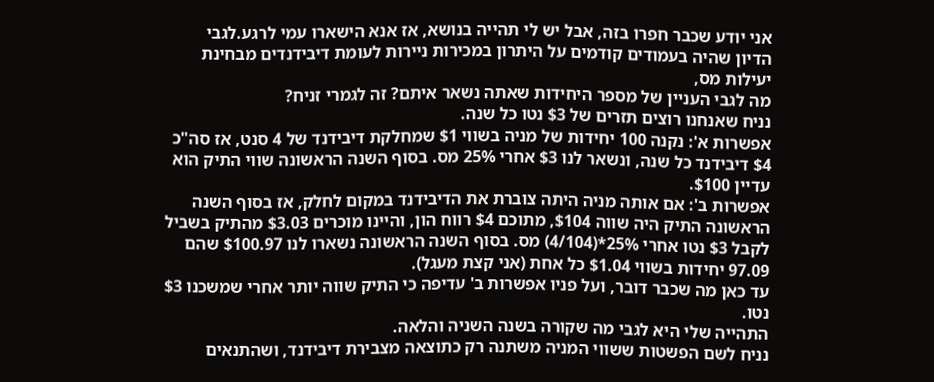אני יודע שכבר חפרו בזה, אבל יש לי תהייה בנושא, אז אנא הישארו עמי לרגע.לגבי הדיון שהיה בעמודים קודמים על היתרון במכירות ניירות לעומת דיבידנדים מבחינת יעילות מס,
מה לגבי העניין של מספר היחידות שאתה נשאר איתם? זה לגמרי זניח?
נניח שאנחנו רוצים תזרים של $3 נטו כל שנה.
אפשרות א': נקנה 100 יחידות של מניה בשווי $1 שמחלקת דיבידנד של 4 סנט, אז סה"כ $4 דיבידנד כל שנה, ונשאר לנו $3 אחרי 25% מס. בסוף השנה הראשונה שווי התיק הוא עדיין $100.
אפשרות ב': אם אותה מניה היתה צוברת את הדיבידנד במקום לחלק, אז בסוף השנה הראשונה התיק היה שווה $104, מתוכם $4 רווח הון, והיינו מוכרים $3.03 מהתיק בשביל לקבל $3 נטו אחרי 25%*(4/104) מס. בסוף השנה הראשונה נשארו לנו $100.97 שהם 97.09 יחידות בשווי $1.04 כל אחת (אני קצת מעגל).
עד כאן מה שכבר דובר, ועל פניו אפשרות ב' עדיפה כי התיק שווה יותר אחרי שמשכנו $3 נטו.
התהייה שלי היא לגבי מה שקורה בשנה השניה והלאה.
נניח לשם הפשטות ששווי המניה משתנה רק כתוצאה מצבירת דיבידנד, ושהתנאים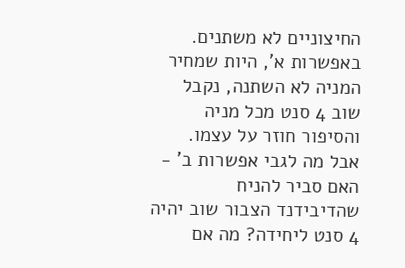החיצוניים לא משתנים.
באפשרות א', היות שמחיר המניה לא השתנה, נקבל שוב 4 סנט מכל מניה והסיפור חוזר על עצמו.
אבל מה לגבי אפשרות ב' - האם סביר להניח שהדיבידנד הצבור שוב יהיה 4 סנט ליחידה? מה אם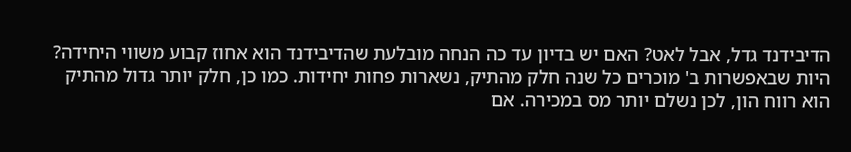הדיבידנד גדל, אבל לאט? האם יש בדיון עד כה הנחה מובלעת שהדיבידנד הוא אחוז קבוע משווי היחידה?
היות שבאפשרות ב' מוכרים כל שנה חלק מהתיק, נשארות פחות יחידות. כמו כן, חלק יותר גדול מהתיק הוא רווח הון, לכן נשלם יותר מס במכירה. אם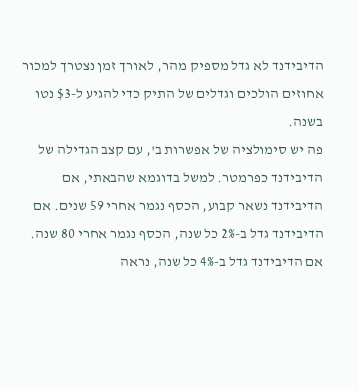הדיבידנד לא גדל מספיק מהר, לאורך זמן נצטרך למכור אחוזים הולכים וגדלים של התיק כדי להגיע ל-$3 נטו בשנה.
פה יש סימולציה של אפשרות ב', עם קצב הגדילה של הדיבידנד כפרמטר. למשל בדוגמא שהבאתי, אם הדיבידנד נשאר קבוע, הכסף נגמר אחרי 59 שנים. אם הדיבידנד גדל ב-2% כל שנה, הכסף נגמר אחרי 80 שנה. אם הדיבידנד גדל ב-4% כל שנה, נראה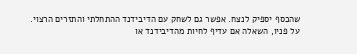שהכסף יספיק לנצח. אפשר גם לשחק עם הדיבידנד ההתחלתי והתזרים הרצוי.
על פניו, השאלה אם עדיף לחיות מהדיבידנד או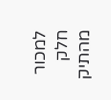למכור חלק מהתיק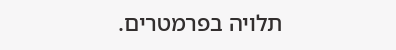תלויה בפרמטרים.